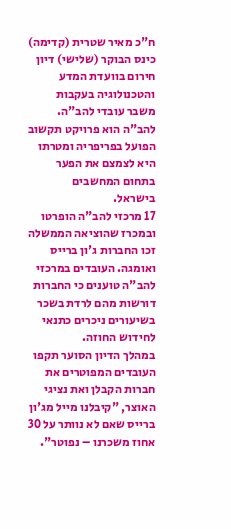ח"כ מאיר שטרית (קדימה) כינס הבוקר (שלישי) דיון חירום בוועדת המדע והטכנולוגיה בעקבות משבר עובדי להב"ה.
להב"ה הוא פרויקט תקשוב הפועל בפריפריה ומטרתו היא לצמצם את הפער בתחום המחשבים בישראל.
17 מרכזי להב"ה הופרטו ובמכרז שהוציאה הממשלה זכו החברות ג'ון ברייס ואומגה. העובדים במרכזי להב"ה טוענים כי החברות דורשות מהם לרדת בשכר בשיעורים ניכרים כתנאי לחידוש החוזה.
במהלך הדיון הסוער תקפו העובדים המפוטרים את חברות הקבלן ואת נציגי האוצר, "קיבלנו מייל מג'ון ברייס שאם לא נוותר על 30 אחוז משכרנו – נפוטר".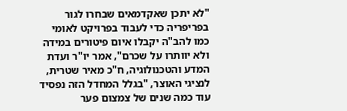"לא יתכן שאקדמאים שבחרו לגור בפריפריה כדי לעבוד בפרויקט לאומי כמו להב"ה יקבלו איום פיטורים במידה ולא יוותרו על שכרם", אמר יו"ר ועדת המדע והטכנולוגיה, ח"כ מאיר שטרית, לנציגי האוצר, "בגלל המחדל הזה נפסיד עוד כמה שנים של צמצום פער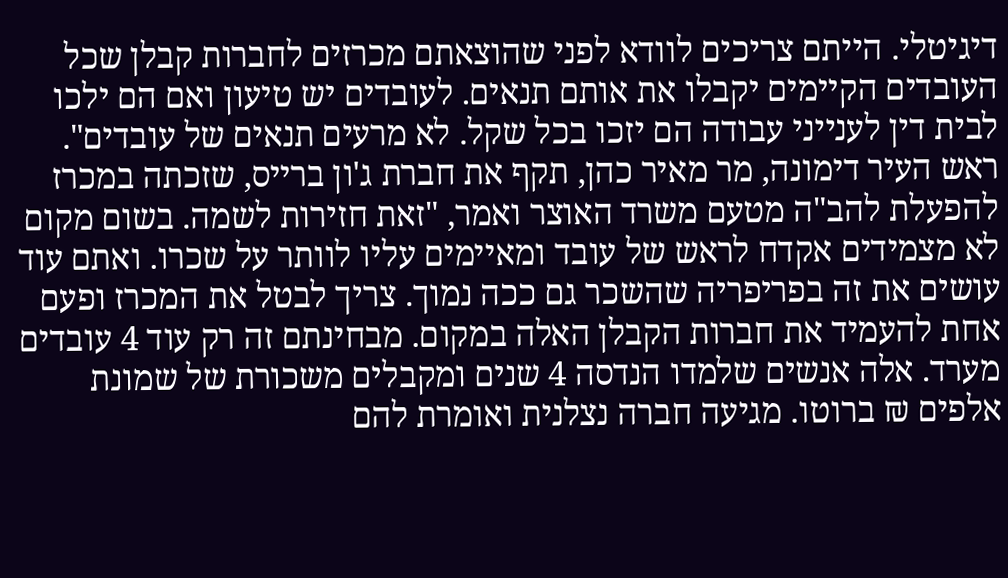דיגיטלי. הייתם צריכים לוודא לפני שהוצאתם מכרזים לחברות קבלן שכל העובדים הקיימים יקבלו את אותם תנאים. לעובדים יש טיעון ואם הם ילכו לבית דין לענייני עבודה הם יזכו בכל שקל. לא מרעים תנאים של עובדים".
ראש העיר דימונה, מר מאיר כהן, תקף את חברת ג'ון ברייס, שזכתה במכרז להפעלת להב"ה מטעם משרד האוצר ואמר, "זאת חזירות לשמה. בשום מקום לא מצמידים אקדח לראש של עובד ומאיימים עליו לוותר על שכרו. ואתם עוד עושים את זה בפריפריה שהשכר גם ככה נמוך. צריך לבטל את המכרז ופעם אחת להעמיד את חברות הקבלן האלה במקום. מבחינתם זה רק עוד 4 עובדים מערד. אלה אנשים שלמדו הנדסה 4 שנים ומקבלים משכורת של שמונת אלפים ₪ ברוטו. מגיעה חברה נצלנית ואומרת להם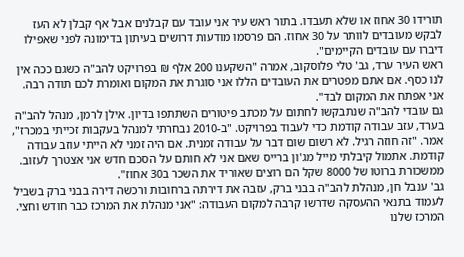תורידו 30 אחוז או שלא תעבדו. בתור ראש עיר אני עובד עם קבלנים אבל אף קבלן לא העז לבקש מעובדים לוותר על 30 אחוז. הם פרסמו מודעות דרושים בעיתון בדימונה לפני שאפילו דיברו עם עובדים הקיימים".
ראש העיר ערד, גב' טלי פלוסקוב, אמרה "השקענו 200 אלף ₪ בפרויקט להב"ה כשגם ככה אין לנו כסף. אם אתם מפטרים את העובדים הללו אני סוגרת את המקום ואומרת לכם תודה רבה. אני אפתח את המקום לבד".
גם עובדי להב"ה שנתבקשו לחתום על מכתב פיטורים השתתפו בדיון. אילן לרמן, מנהל להב"ה בערד, עזב עבודה קודמת כדי לעבוד בפרויקט. "ב-2010 נבחרתי למנהל בעקבות זכייתי במכרז", אמר. "זה חוזה רגיל. לא רשום שום דבר על עבודה זמנית. אם היה זמני לא הייתי עוזב עבודה קודמת. אתמול קיבלתי מייל מג'ון ברייס שאם אני לא חותם על הסכם חדש אני אצטרך לעזוב. ממשכורת ברוטו של 8000 שקל הם רוצים שאוריד את השכר ב30 אחוז".
גב' ענבל חן, מנהלת להב"ה בבני ברק, עזבה את דירתה ברחובות ורכשה דירה בבני ברק בשביל לעמוד בתנאי ההעסקה שדרשו קרבה למקום העבודה: "אני מנהלת את המרכז כבר חודש וחצי. המרכז שלנו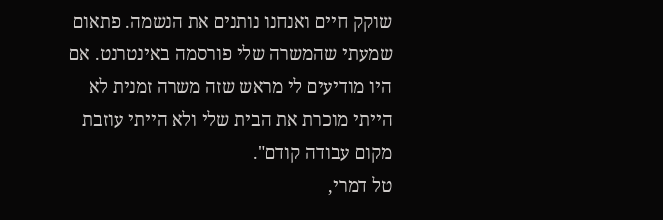שוקק חיים ואנחנו נותנים את הנשמה. פתאום שמעתי שהמשרה שלי פורסמה באינטרנט. אם היו מודיעים לי מראש שזה משרה זמנית לא הייתי מוכרת את הבית שלי ולא הייתי עוזבת מקום עבודה קודם".
טל דמרי,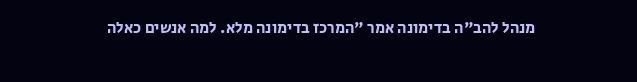מנהל להב"ה בדימונה אמר "המרכז בדימונה מלא. למה אנשים כאלה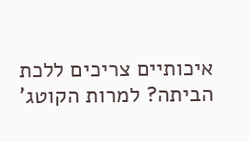איכותיים צריכים ללכת הביתה? למרות הקוטג'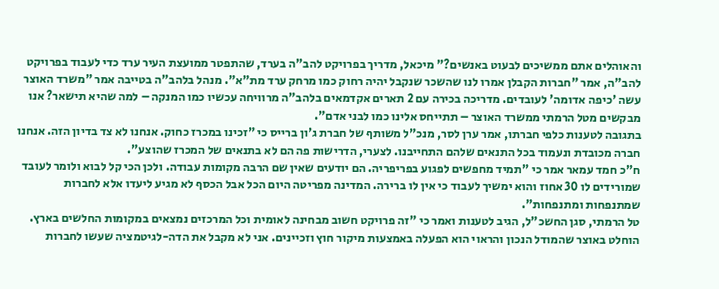והאוהלים אתם ממשיכים לבעוט באנשים?" מיכאל, מדריך בפרויקט להב"ה בערד, שהתפטר ממועצת העיר ערד כדי לעבוד בפרויקט להב"ה, אמר "חברות הקבלן אמרו לנו שהשכר שנקבל יהיה רחוק כמו מרחק ערד מת"א". מנהל בלהב"ה בטייבה אמר "משרד האוצר עשה 'כיפה אדומה' לעובדים. מדריכה בכירה עם 2 תארים אקדמאים בלהב"ה מרוויחה עכשיו כמו המנקה – למה שהיא תישאר? אנו מבקשים מטל הרמתי ממשרד האוצר – תתייחס אלינו כמו לבני אדם".
בתגובה לטענות כלפי חברתו, אמר ערן לסר, מנכ"ל משותף של חברת ג'ון ברייס כי "זכינו במכרז כחוק. אנחנו לא צד בדיון הזה. אנחנו חברה מכובדת ונעמוד בכל התנאים שלהם התחייבנו. לצערי, הדרישות פה הם לא בתנאים של המכרז שהוצע".
ח"כ חמד עמאר אמר כי "תמיד מחפשים לפגוע בפריפריה. הם יודעים שאין שם הרבה מקומות עבודה. ולכן הכי קל לבוא ולומר לעובד שמורידים לו 30 אחוז והוא ימשיך לעבוד כי אין לו ברירה. המדינה מפריטה היום הכל אבל הכסף לא מגיע ליעדו אלא לחברות שמתנפחות ומתנפחות".
טל הרמתי, סגן החשכ"ל, הגיב לטענות ואמר כי "זה פרויקט חשוב מבחינה לאומית וכל המרכזים נמצאים במקומות החלשים בארץ. הוחלט באוצר שהמודל הנכון והראוי הוא הפעלה באמצעות מיקור חוץ וזכיינים. אני לא מקבל את הדה-לגיטמציה שעשו לחברות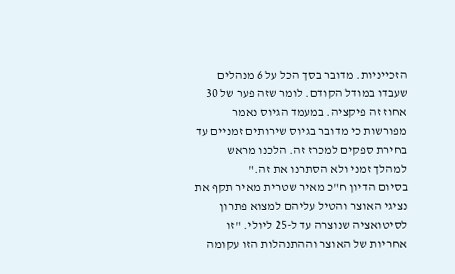הזכייניות. מדובר בסך הכל על 6 מנהלים שעבדו במודל הקודם. לומר שזה פער של 30 אחוז זה פיקציה. במעמד הגיוס נאמר מפורשות כי מדובר בגיוס שירותים זמניים עד בחירת ספקים למכרז זה. הלכנו מראש למהלך זמני ולא הסתרנו את זה."
בסיום הדיון ח"כ מאיר שטרית מאיר תקף את נציגי האוצר והטיל עליהם למצוא פתרון לסיטואציה שנוצרה עד ל-25 ליולי. "זו אחריות של האוצר וההתנהלות הזו עקומה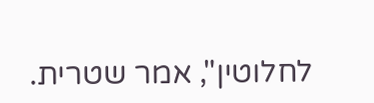לחלוטין", אמר שטרית.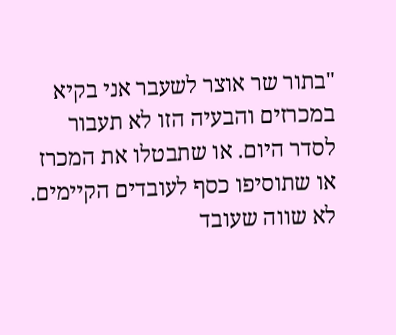"בתור שר אוצר לשעבר אני בקיא במכרזים והבעיה הזו לא תעבור לסדר היום. או שתבטלו את המכרז או שתוסיפו כסף לעובדים הקיימים. לא שווה שעובד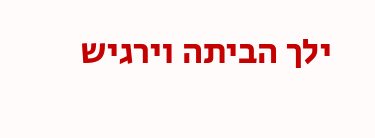ילך הביתה וירגיש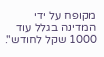מקופח על ידי המדינה בגלל עוד 1000 שקל לחודש".